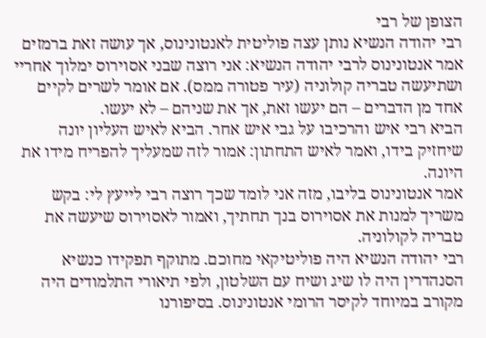הצופן של רבי
רבי יהודה הנשיא נותן עצה פוליטית לאנטונינוס, אך עושה זאת ברמזים
אמר אנטונינוס לרבי יהודה הנשיא: אני רוצה שבני אסוירוס ימלוך אחריי ושתיעשה טבריה קולוניה (עיר פטורה ממס). אם אומר לשרים לקיים אחד מן הדברים – הם יעשו זאת, אך את שניהם – לא יעשו.
הביא רבי איש והרכיבו על גבי איש אחר. הביא לאיש העליון יונה שיחזיק בידו, ואמר לאיש התחתון: אמור לזה שמעליך להפריח מידו את היונה.
אמר אנטונינוס בליבו, מזה אני לומד שכך רוצה רבי לייעץ לי: בקש משריך למנות את אסוירוס בנך תחתיך, ואמור לאסוירוס שיעשה את טבריה לקולוניה.
רבי יהודה הנשיא היה פוליטיקאי מחוכם. מתוקף תפקידו כנשיא הסנהדרין היה לו שיג ושיח עם השלטון, ולפי תיאורי התלמודים היה מקורב במיוחד לקיסר הרומי אנטונינוס. בסיפורנו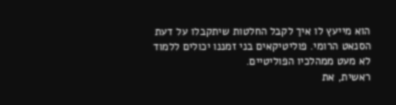הוא מייעץ לו איך לקבל החלטות שיתקבלו על דעת הסנאט הרומי. פוליטיקאים בני זמננו יכולים ללמוד לא מעט ממהלכיו הפוליטיים.
ראשית, את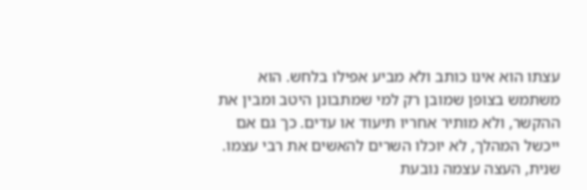עצתו הוא אינו כותב ולא מביע אפילו בלחש. הוא משתמש בצופן שמובן רק למי שמתבונן היטב ומבין את ההקשר, ולא מותיר אחריו תיעוד או עדים. כך גם אם ייכשל המהלך, לא יוכלו השרים להאשים את רבי עצמו.
שנית, העצה עצמה נובעת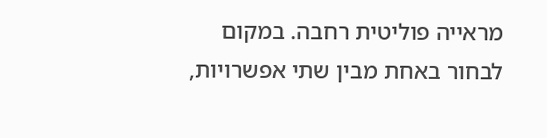מראייה פוליטית רחבה. במקום לבחור באחת מבין שתי אפשרויות,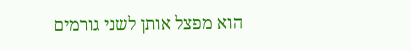הוא מפצל אותן לשני גורמים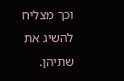וכך מצליח להשיג את שתיהן.